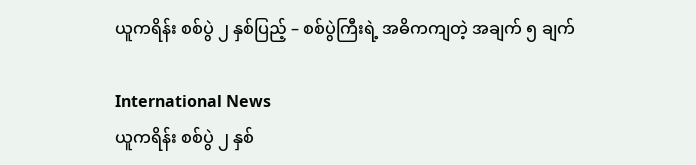ယူကရိန်း စစ်ပွဲ ၂ နှစ်ပြည့် – စစ်ပွဲကြီးရဲ့ အဓိကကျတဲ့ အချက် ၅ ချက်

International News
ယူကရိန်း စစ်ပွဲ ၂ နှစ်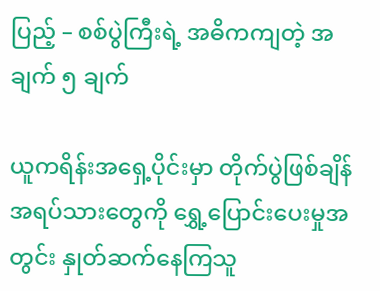ပြည့် – စစ်ပွဲကြီးရဲ့ အဓိကကျတဲ့ အချက် ၅ ချက်

ယူကရိန်းအရှေ့ပိုင်းမှာ တိုက်ပွဲဖြစ်ချိန် အရပ်သားတွေကို ရွှေ့ပြောင်းပေးမှုအတွင်း နှုတ်ဆက်နေကြသူ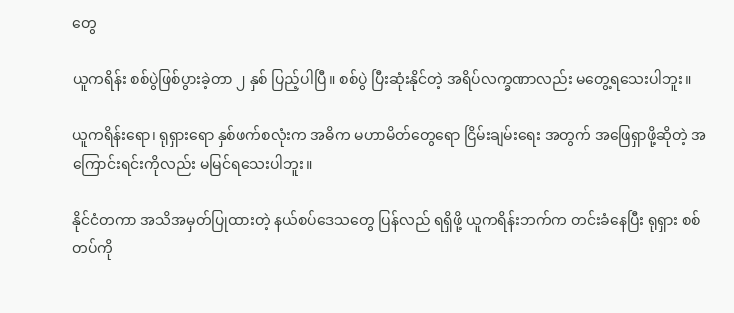တွေ

ယူကရိန်း စစ်ပွဲဖြစ်ပွားခဲ့တာ ၂ နှစ် ပြည့်ပါပြီ။ စစ်ပွဲ ပြီးဆုံးနိုင်တဲ့ အရိပ်လက္ခဏာလည်း မတွေ့ရသေးပါဘူး။

ယူကရိန်းရော၊ ရုရှားရော နှစ်ဖက်စလုံးက အဓိက မဟာမိတ်တွေရော ငြိမ်းချမ်းရေး အတွက် အဖြေရှာဖို့ဆိုတဲ့ အကြောင်းရင်းကိုလည်း မမြင်ရသေးပါဘူး။

နိုင်ငံတကာ အသိအမှတ်ပြုထားတဲ့ နယ်စပ်ဒေသတွေ ပြန်လည် ရရှိဖို့ ယူကရိန်းဘက်က တင်းခံနေပြီး ရုရှား စစ်တပ်ကို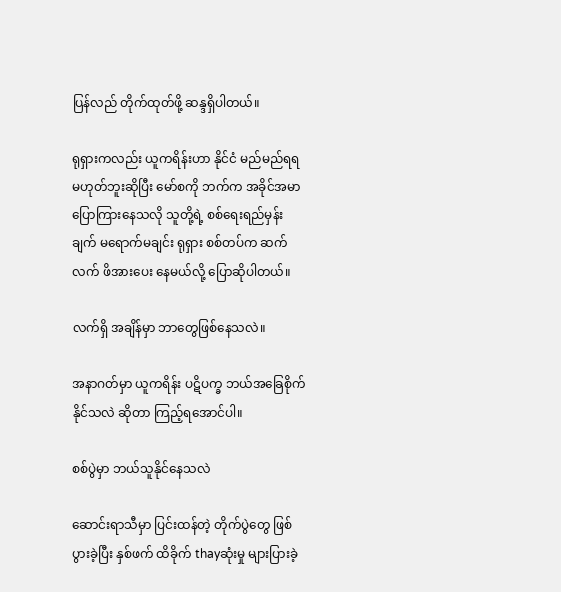ပြန်လည် တိုက်ထုတ်ဖို့ ဆန္ဒရှိပါတယ်။

ရုရှားကလည်း ယူကရိန်းဟာ နိုင်ငံ မည်မည်ရရ မဟုတ်ဘူးဆိုပြီး မော်စကို ဘက်က အခိုင်အမာ ပြောကြားနေသလို သူတို့ရဲ့ စစ်ရေးရည်မှန်းချက် မရောက်မချင်း ရုရှား စစ်တပ်က ဆက်လက် ဖိအားပေး နေမယ်လို့ ပြောဆိုပါတယ်။

လက်ရှိ အချိန်မှာ ဘာတွေဖြစ်နေသလဲ။

အနာဂတ်မှာ ယူကရိန်း ပဋိပက္ခ ဘယ်အခြေစိုက် နိုင်သလဲ ဆိုတာ ကြည့်ရအောင်ပါ။

စစ်ပွဲမှာ ဘယ်သူနိုင်နေသလဲ

ဆောင်းရာသီမှာ ပြင်းထန်တဲ့ တိုက်ပွဲတွေ ဖြစ်ပွားခဲ့ပြီး နှစ်ဖက် ထိခိုက် thayဆုံးမှု များပြားခဲ့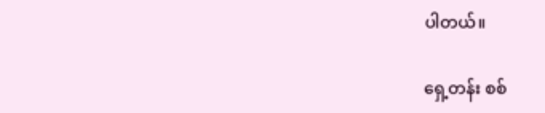ပါတယ်။

ရှေ့တန်း စစ်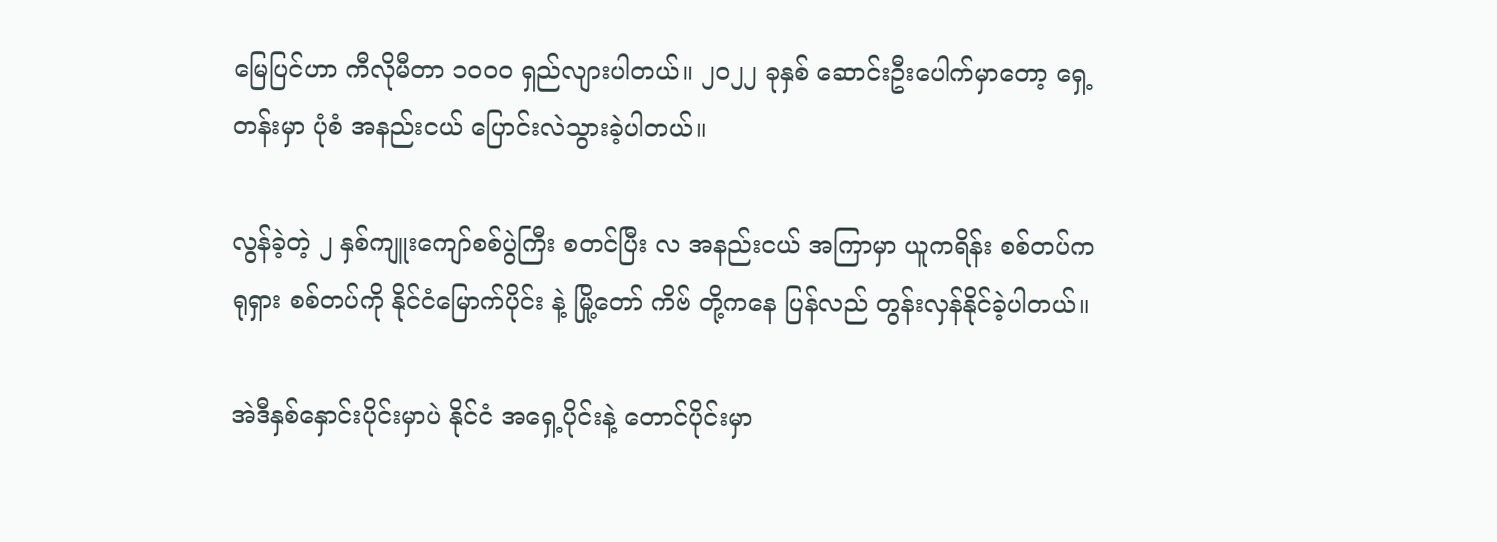မြေပြင်ဟာ ကီလိုမီတာ ၁၀၀၀ ရှည်လျားပါတယ်။ ၂၀၂၂ ခုနှစ် ဆောင်းဦးပေါက်မှာတော့ ရှေ့တန်းမှာ ပုံစံ အနည်းငယ် ပြောင်းလဲသွားခဲ့ပါတယ်။

လွန်ခဲ့တဲ့ ၂ နှစ်ကျူးကျော်စစ်ပွဲကြီး စတင်ပြီး လ အနည်းငယ် အကြာမှာ ယူကရိန်း စစ်တပ်က ရုရှား စစ်တပ်ကို နိုင်ငံမြောက်ပိုင်း နဲ့ မြို့တော် ကိဗ် တို့ကနေ ပြန်လည် တွန်းလှန်နိုင်ခဲ့ပါတယ်။

အဲဒီနှစ်နှောင်းပိုင်းမှာပဲ နိုင်ငံ အရှေ့ပိုင်းနဲ့ တောင်ပိုင်းမှာ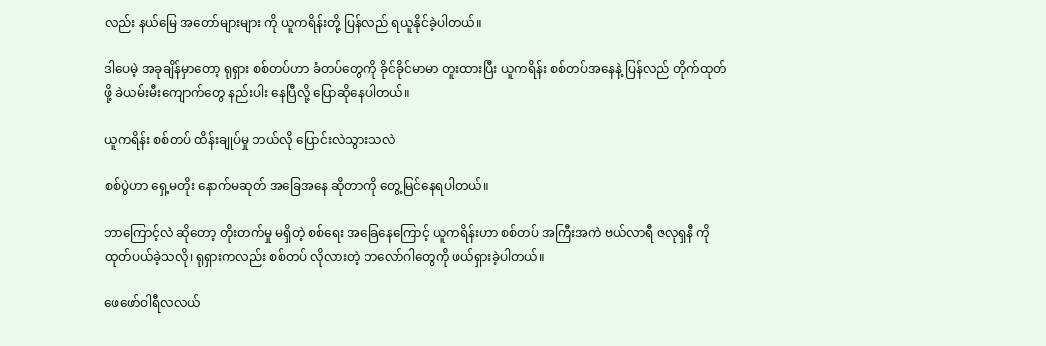လည်း နယ်မြေ အတော်များများ ကို ယူကရိန်းတို့ ပြန်လည် ရယူနိုင်ခဲ့ပါတယ်။

ဒါပေမဲ့ အခုချိန်မှာတော့ ရုရှား စစ်တပ်ဟာ ခံတပ်တွေကို ခိုင်ခိုင်မာမာ တူးထားပြီး ယူကရိန်း စစ်တပ်အနေနဲ့ ပြန်လည် တိုက်ထုတ်ဖို့ ခဲယမ်းမီးကျောက်တွေ နည်းပါး နေပြီလို့ ပြောဆိုနေပါတယ်။

ယူကရိန်း စစ်တပ် ထိန်းချုပ်မှု ဘယ်လို ပြောင်းလဲသွားသလဲ

စစ်ပွဲဟာ ရှေ့မတိုး နောက်မဆုတ် အခြေအနေ ဆိုတာကို တွေ့မြင်နေရပါတယ်။

ဘာကြောင့်လဲ ဆိုတော့ တိုးတက်မှု မရှိတဲ့ စစ်ရေး အခြေနေကြောင့် ယူကရိန်းဟာ စစ်တပ် အကြီးအကဲ ဗယ်လာရီ ဇလုရှနီ ကို ထုတ်ပယ်ခဲ့သလို၊ ရုရှားကလည်း စစ်တပ် လိုလားတဲ့ ဘလော်ဂါတွေကို ဖယ်ရှားခဲ့ပါတယ်။

ဖေဖော်ဝါရီလလယ်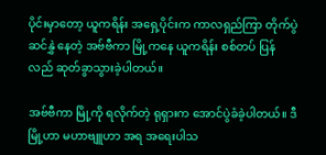ပိုင်းမှာတော့ ယူကရိန်း အရှေ့ပိုင်းက ကာလရှည်ကြာ တိုက်ပွဲဆင်နွှဲ နေတဲ့ အဗ်ဗီကာ မြို့ကနေ ယူကရိန်း စစ်တပ် ပြန်လည် ဆုတ်ခွာသွားခဲ့ပါတယ်။

အဗ်ဗီကာ မြို့ကို ရလိုက်တဲ့ ရုရှားက အောင်ပွဲခံခဲ့ပါတယ်။ ဒီမြို့ဟာ မဟာဗျူဟာ အရ အရေးပါသ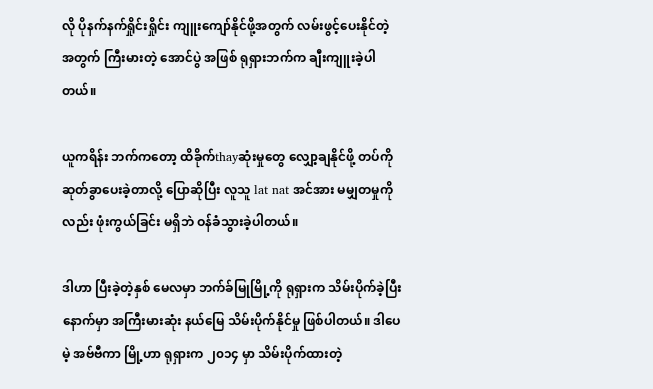လို ပိုနက်နက်ရှိုင်းရှိုင်း ကျူးကျော်နိုင်ဖို့အတွက် လမ်းဖွင့်ပေးနိုင်တဲ့ အတွက် ကြီးမားတဲ့ အောင်ပွဲ အဖြစ် ရုရှားဘက်က ချီးကျူးခဲ့ပါတယ်။

ယူကရိန်း ဘက်ကတော့ ထိခိုက်thayဆုံးမှုတွေ လျှော့ချနိုင်ဖို့ တပ်ကို ဆုတ်ခွာပေးခဲ့တာလို့ ပြောဆိုပြီး လူသူ lat nat အင်အား မမျှတမှုကိုလည်း ဖုံးကွယ်ခြင်း မရှိဘဲ ဝန်ခံသွားခဲ့ပါတယ်။

ဒါဟာ ပြီးခဲ့တဲ့နှစ် မေလမှာ ဘက်ခ်မြုမြို့ကို ရုရှားက သိမ်းပိုက်ခဲ့ပြီးနောက်မှာ အကြီးမားဆုံး နယ်မြေ သိမ်းပိုက်နိုင်မှု ဖြစ်ပါတယ်။ ဒါပေမဲ့ အဗ်ဗီကာ မြို့ဟာ ရုရှားက ၂၀၁၄ မှာ သိမ်းပိုက်ထားတဲ့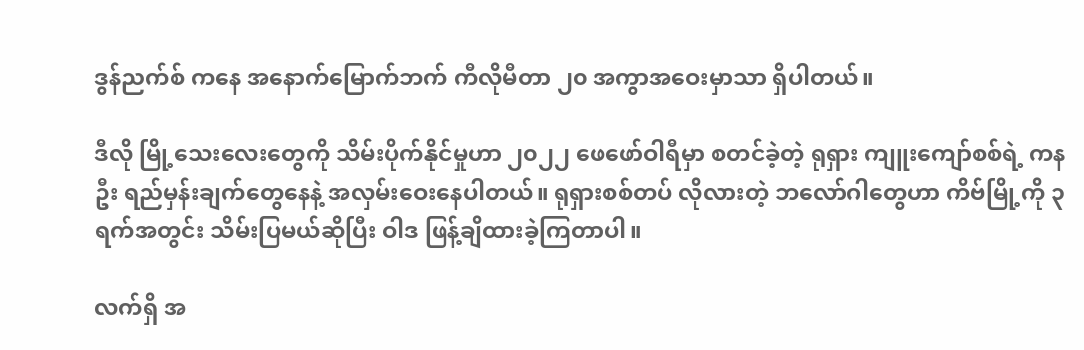ဒွန်ညက်စ် ကနေ အနောက်မြောက်ဘက် ကီလိုမီတာ ၂၀ အကွာအဝေးမှာသာ ရှိပါတယ်။

ဒီလို မြို့သေးလေးတွေကို သိမ်းပိုက်နိုင်မှုဟာ ၂၀၂၂ ဖေဖော်ဝါရီမှာ စတင်ခဲ့တဲ့ ရုရှား ကျူးကျော်စစ်ရဲ့ ကနဦး ရည်မှန်းချက်တွေနေနဲ့ အလှမ်းဝေးနေပါတယ်။ ရုရှားစစ်တပ် လိုလားတဲ့ ဘလော်ဂါတွေဟာ ကိဗ်မြို့ကို ၃ ရက်အတွင်း သိမ်းပြမယ်ဆိုပြီး ဝါဒ ဖြန့်ချိထားခဲ့ကြတာပါ။

လက်ရှိ အ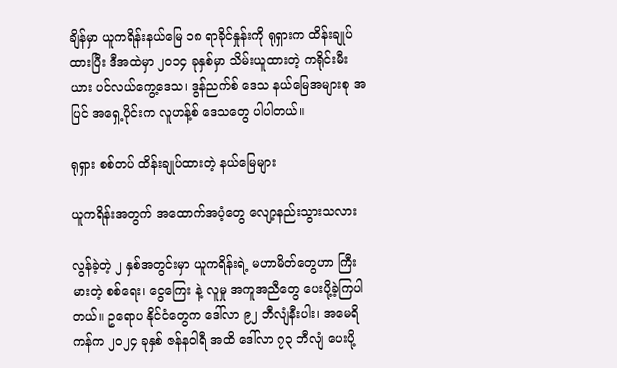ချိန်မှာ ယူကရိန်းနယ်မြေ ၁၈ ရာခိုင်နှုန်းကို ရုရှားက ထိန်းချုပ်ထားပြီး ဒီအထဲမှာ ၂၀၁၄ ခုနှစ်မှာ သိမ်းယူထားတဲ့ ကရိုင်းမီးယား ပင်လယ်ကွေ့ဒေသ၊ ဒွန်ညက်စ် ဒေသ နယ်မြေအများစု အပြင် အရှေ့ပိုင်းက လူဟန့်စ် ဒေသတွေ ပါပါတယ်။

ရုရှား စစ်တပ် ထိန်းချုပ်ထားတဲ့ နယ်မြေများ

ယူကရိန်းအတွက် အထောက်အပံ့တွေ လျော့နည်းသွားသလား

လွန်ခဲ့တဲ့ ၂ နှစ်အတွင်းမှာ ယူကရိန်းရဲ့ မဟာမိတ်တွေဟာ ကြီးမားတဲ့ စစ်ရေး၊ ငွေကြေး နဲ့ လူမှု အကူအညီတွေ ပေးပို့ခဲ့ကြပါတယ်။ ဥရောပ နိုင်ငံတွေက ဒေါ်လာ ၉၂ ဘီလျံနီးပါး၊ အမေရိကန်က ၂၀၂၄ ခုနှစ် ဇန်နဝါရီ အထိ ဒေါ်လာ ၇၃ ဘီလျံ ပေးပို့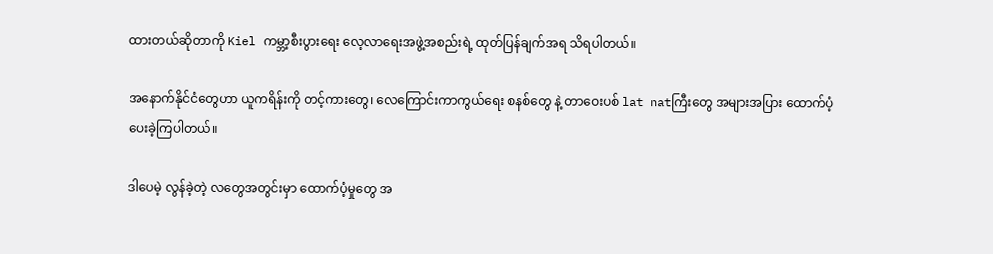ထားတယ်ဆိုတာကို Kiel ကမ္ဘာ့စီးပွားရေး လေ့လာရေးအဖွဲ့အစည်းရဲ့ ထုတ်ပြန်ချက်အရ သိရပါတယ်။

အနောက်နိုင်ငံတွေဟာ ယူကရိန်းကို တင့်ကားတွေ၊ လေကြောင်းကာကွယ်ရေး စနစ်တွေ နဲ့ တာဝေးပစ် lat natကြီးတွေ အများအပြား ထောက်ပံ့ပေးခဲ့ကြပါတယ်။

ဒါပေမဲ့ လွန်ခဲ့တဲ့ လတွေအတွင်းမှာ ထောက်ပံ့မှုတွေ အ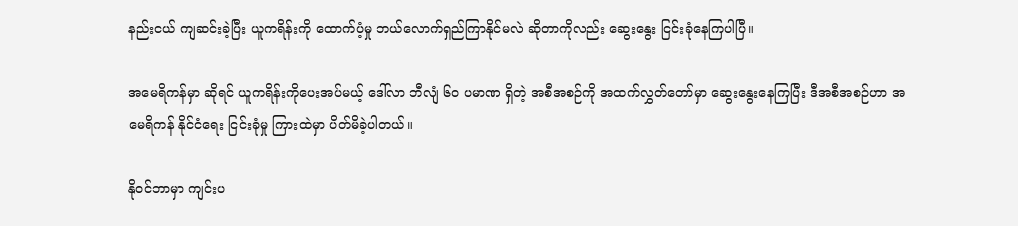နည်းငယ် ကျဆင်းခဲ့ပြီး ယူကရိန်းကို ထောက်ပံ့မှု ဘယ်လောက်ရှည်ကြာနိုင်မလဲ ဆိုတာကိုလည်း ဆွေးနွေး ငြင်းခုံနေကြပါပြီ။

အမေရိကန်မှာ ဆိုရင် ယူကရိန်းကိုပေးအပ်မယ့် ဒေါ်လာ ဘီလျံ ၆၀ ပမာဏ ရှိတဲ့ အစီအစဉ်ကို အထက်လွှတ်တော်မှာ ဆွေးနွေးနေကြပြီး ဒီအစီအစဉ်ဟာ အမေရိကန် နိုင်ငံရေး ငြင်းခုံမှု ကြားထဲမှာ ပိတ်မိခဲ့ပါတယ်။

နိုဝင်ဘာမှာ ကျင်းပ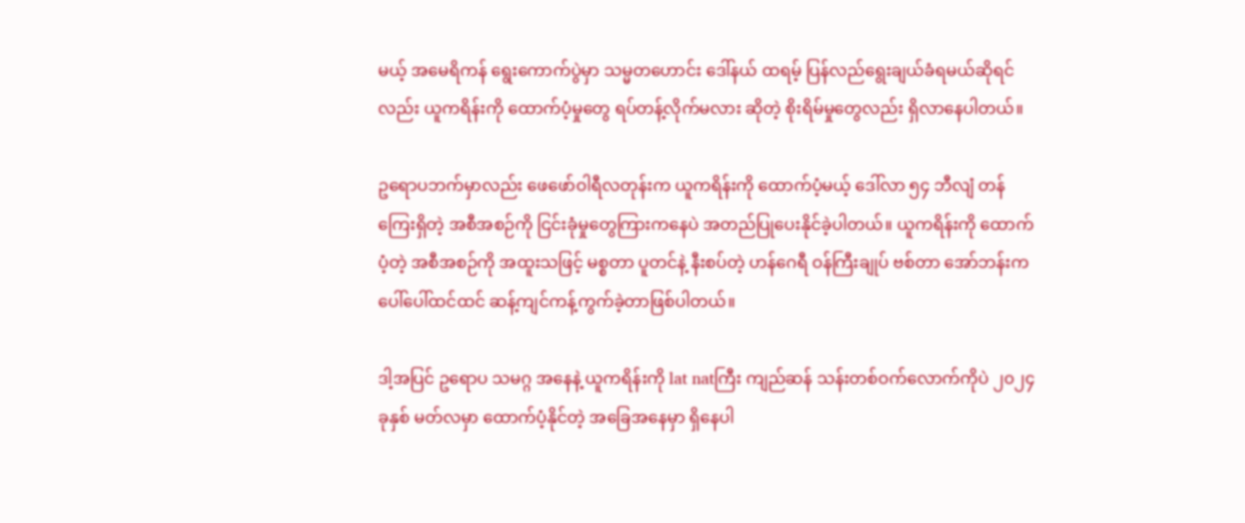မယ့် အမေရိကန် ရွေးကောက်ပွဲမှာ သမ္မတဟောင်း ဒေါ်နယ် ထရမ့် ပြန်လည်ရွေးချယ်ခံရမယ်ဆိုရင်လည်း ယူကရိန်းကို ထောက်ပံ့မှုတွေ ရပ်တန့်လိုက်မလား ဆိုတဲ့ စိုးရိမ်မှုတွေလည်း ရှိလာနေပါတယ်။

ဥရောပဘက်မှာလည်း ဖေဖော်ဝါရီလတုန်းက ယူကရိန်းကို ထောက်ပံ့မယ့် ဒေါ်လာ ၅၄ ဘီလျံ တန်ကြေးရှိတဲ့ အစီအစဉ်ကို ငြင်းခုံမှုတွေကြားကနေပဲ အတည်ပြုပေးနိုင်ခဲ့ပါတယ်။ ယူကရိန်းကို ထောက်ပံ့တဲ့ အစီအစဉ်ကို အထူးသဖြင့် မစ္စတာ ပူတင်နဲ့ နီးစပ်တဲ့ ဟန်ဂေရီ ဝန်ကြီးချုပ် ဗစ်တာ အော်ဘန်းက ပေါ်ပေါ်ထင်ထင် ဆန့်ကျင်ကန့်ကွက်ခဲ့တာဖြစ်ပါတယ်။

ဒါ့အပြင် ဥရောပ သမဂ္ဂ အနေနဲ့ ယူကရိန်းကို lat natကြီး ကျည်ဆန် သန်းတစ်ဝက်လောက်ကိုပဲ ၂၀၂၄ ခုနှစ် မတ်လမှာ ထောက်ပံ့နိုင်တဲ့ အခြေအနေမှာ ရှိနေပါ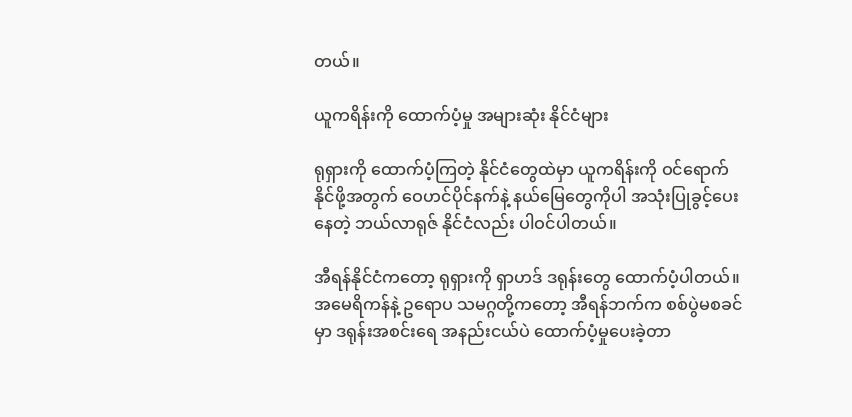တယ်။

ယူကရိန်းကို ထောက်ပံ့မှု အများဆုံး နိုင်ငံများ

ရုရှားကို ထောက်ပံ့ကြတဲ့ နိုင်ငံတွေထဲမှာ ယူကရိန်းကို ဝင်ရောက်နိုင်ဖို့အတွက် ဝေဟင်ပိုင်နက်နဲ့ နယ်မြေတွေကိုပါ အသုံးပြုခွင့်ပေးနေတဲ့ ဘယ်လာရုဇ် နိုင်ငံလည်း ပါဝင်ပါတယ်။

အီရန်နိုင်ငံကတော့ ရုရှားကို ရှာဟဒ် ဒရုန်းတွေ ထောက်ပံ့ပါတယ်။ အမေရိကန်နဲ့ ဥရောပ သမဂ္ဂတို့ကတော့ အီရန်ဘက်က စစ်ပွဲမစခင်မှာ ဒရုန်းအစင်းရေ အနည်းငယ်ပဲ ထောက်ပံ့မှုပေးခဲ့တာ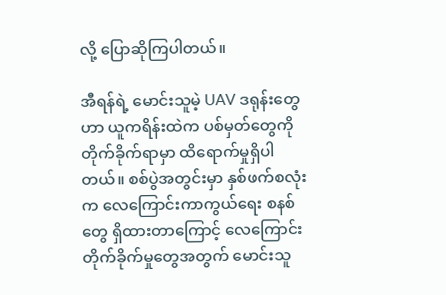လို့ ပြောဆိုကြပါတယ်။

အီရန်ရဲ့ မောင်းသူမဲ့ UAV ဒရုန်းတွေဟာ ယူကရိန်းထဲက ပစ်မှတ်တွေကို တိုက်ခိုက်ရာမှာ ထိရောက်မှုရှိပါတယ်။ စစ်ပွဲအတွင်းမှာ နှစ်ဖက်စလုံးက လေကြောင်းကာကွယ်ရေး စနစ်တွေ ရှိထားတာကြောင့် လေကြောင်းတိုက်ခိုက်မှုတွေအတွက် မောင်းသူ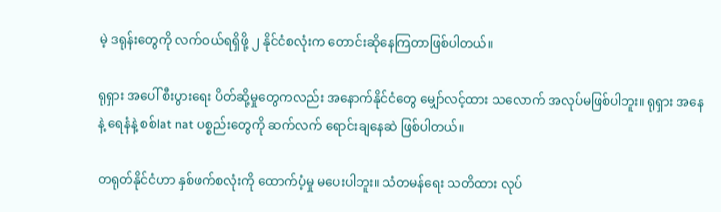မဲ့ ဒရုန်းတွေကို လက်ဝယ်ရရှိဖို့ ၂ နိုင်ငံစလုံးက တောင်းဆိုနေကြတာဖြစ်ပါတယ်။

ရုရှား အပေါ် စီးပွားရေး ပိတ်ဆို့မှုတွေကလည်း အနောက်နိုင်ငံတွေ မျှော်လင့်ထား သလောက် အလုပ်မဖြစ်ပါဘူး။ ရုရှား အနေနဲ့ ရေနံနဲ့ စစ်lat nat ပစ္စည်းတွေကို ဆက်လက် ရောင်းချနေဆဲ ဖြစ်ပါတယ်။

တရုတ်နိုင်ငံဟာ နှစ်ဖက်စလုံးကို ထောက်ပံ့မှု မပေးပါဘူး။ သံတမန်ရေး သတိထား လုပ်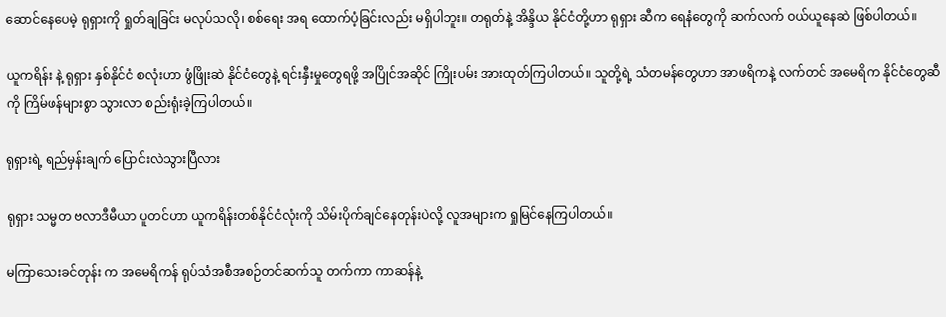ဆောင်နေပေမဲ့ ရုရှားကို ရှုတ်ချခြင်း မလုပ်သလို၊ စစ်ရေး အရ ထောက်ပံ့ခြင်းလည်း မရှိပါဘူး။ တရုတ်နဲ့ အိန္ဒိယ နိုင်ငံတို့ဟာ ရုရှား ဆီက ရေနံတွေကို ဆက်လက် ဝယ်ယူနေဆဲ ဖြစ်ပါတယ်။

ယူကရိန်း နဲ့ ရုရှား နှစ်နိုင်ငံ စလုံးဟာ ဖွံဖြိုးဆဲ နိုင်ငံတွေနဲ့ ရင်းနှီးမှုတွေရဖို့ အပြိုင်အဆိုင် ကြိုးပမ်း အားထုတ်ကြပါတယ်။ သူတို့ရဲ့ သံတမန်တွေဟာ အာဖရိကနဲ့ လက်တင် အမေရိက နိုင်ငံတွေဆီကို ကြိမ်ဖန်များစွာ သွားလာ စည်းရုံးခဲ့ကြပါတယ်။

ရုရှားရဲ့ ရည်မှန်းချက် ပြောင်းလဲသွားပြီလား

ရုရှား သမ္မတ ဗလာဒီမီယာ ပူတင်ဟာ ယူကရိန်းတစ်နိုင်ငံလုံးကို သိမ်းပိုက်ချင်နေတုန်းပဲလို့ လူအများက ရှုမြင်နေကြပါတယ်။

မကြာသေးခင်တုန်း က အမေရိကန် ရုပ်သံအစီအစဉ်တင်ဆက်သူ တက်ကာ ကာဆန်နဲ့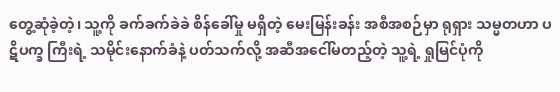တွေ့ဆုံခဲ့တဲ့၊ သူ့ကို ခက်ခက်ခဲခဲ စိန်ခေါ်မှု မရှိတဲ့ မေးမြန်းခန်း အစီအစဉ်မှာ ရုရှား သမ္မတဟာ ပဋိပက္ခ ကြီးရဲ့ သမိုင်းနောက်ခံနဲ့ ပတ်သက်လို့ အဆီအငေါ်မတည့်တဲ့ သူ့ရဲ့ ရှုမြင်ပုံကို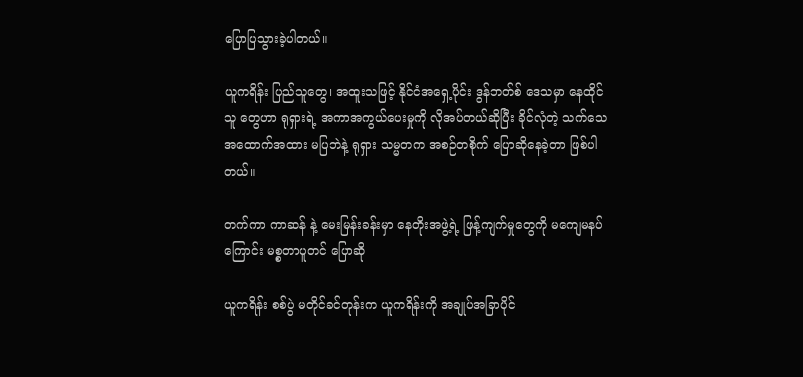ပြောပြသွားခဲ့ပါတယ်။

ယူကရိန်း ပြည်သူတွေ၊ အထူးသဖြင့် နိုင်ငံအရှေ့ပိုင်း ဒွန်ဘတ်စ် ဒေသမှာ နေထိုင်သူ တွေဟာ ရုရှားရဲ့ အကာအကွယ်ပေးမှုကို လိုအပ်တယ်ဆိုပြီး ခိုင်လုံတဲ့ သက်သေ အထောက်အထား မပြဘဲနဲ့ ရုရှား သမ္မတက အစဉ်တစိုက် ပြောဆိုနေခဲ့တာ ဖြစ်ပါတယ်။

တက်ကာ ကာဆန် နဲ့ မေးမြန်းခန်းမှာ နေတိုးအဖွဲ့ရဲ့ ဖြန့်ကျက်မှုတွေကို မကျေမနပ်ကြောင်း မစ္စတာပူတင် ပြောဆို

ယူကရိန်း စစ်ပွဲ မတိုင်ခင်တုန်းက ယူကရိန်းကို အချုပ်အခြာပိုင်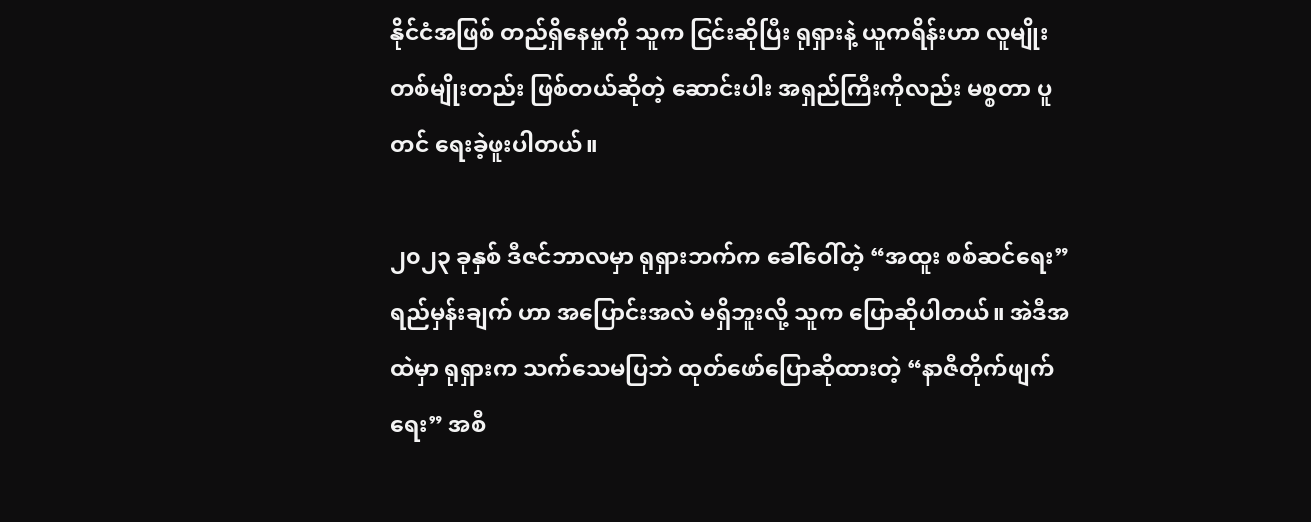နိုင်ငံအဖြစ် တည်ရှိနေမှုကို သူက ငြင်းဆိုပြီး ရုရှားနဲ့ ယူကရိန်းဟာ လူမျိုးတစ်မျိုးတည်း ဖြစ်တယ်ဆိုတဲ့ ဆောင်းပါး အရှည်ကြီးကိုလည်း မစ္စတာ ပူတင် ရေးခဲ့ဖူးပါတယ်။

၂၀၂၃ ခုနှစ် ဒီဇင်ဘာလမှာ ရုရှားဘက်က ခေါ်ဝေါ်တဲ့ “အထူး စစ်ဆင်ရေး” ရည်မှန်းချက် ဟာ အပြောင်းအလဲ မရှိဘူးလို့ သူက ပြောဆိုပါတယ်။ အဲဒီအထဲမှာ ရုရှားက သက်သေမပြဘဲ ထုတ်ဖော်ပြောဆိုထားတဲ့ “နာဇီတိုက်ဖျက်ရေး” အစီ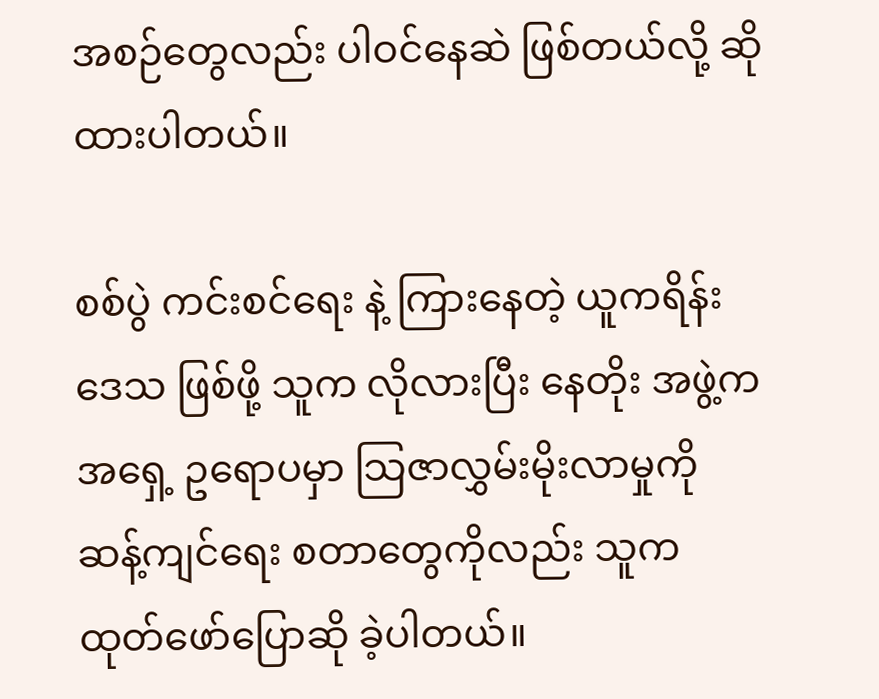အစဉ်တွေလည်း ပါဝင်နေဆဲ ဖြစ်တယ်လို့ ဆိုထားပါတယ်။

စစ်ပွဲ ကင်းစင်ရေး နဲ့ ကြားနေတဲ့ ယူကရိန်းဒေသ ဖြစ်ဖို့ သူက လိုလားပြီး နေတိုး အဖွဲ့က အရှေ့ ဥရောပမှာ သြဇာလွှမ်းမိုးလာမှုကို ဆန့်ကျင်ရေး စတာတွေကိုလည်း သူက ထုတ်ဖော်ပြောဆို ခဲ့ပါတယ်။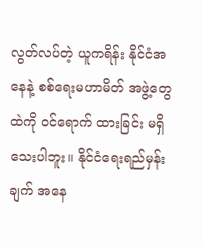လွတ်လပ်တဲ့ ယူကရိန်း နိုင်ငံအနေနဲ့ စစ်ရေးမဟာမိတ် အဖွဲ့တွေထဲကို ဝင်ရောက် ထားခြင်း မရှိသေးပါဘူး။ နိုင်ငံရေးရည်မှန်းချက် အနေ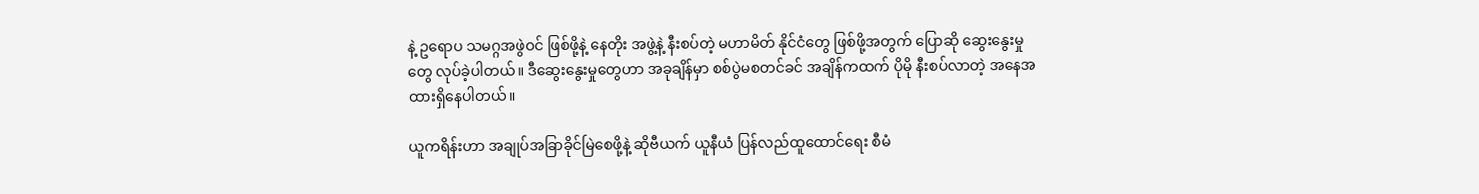နဲ့ ဥရောပ သမဂ္ဂအဖွဲဝင် ဖြစ်ဖို့နဲ့ နေတိုး အဖွဲ့နဲ့ နီးစပ်တဲ့ မဟာမိတ် နိုင်ငံတွေ ဖြစ်ဖို့အတွက် ပြောဆို ဆွေးနွေးမှုတွေ လုပ်ခဲ့ပါတယ်။ ဒီဆွေးနွေးမှုတွေဟာ အခုချိန်မှာ စစ်ပွဲမစတင်ခင် အချိန်ကထက် ပိုမို နီးစပ်လာတဲ့ အနေအထားရှိနေပါတယ်။

ယူကရိန်းဟာ အချုပ်အခြာခိုင်မြဲစေဖို့နဲ့ ဆိုဗီယက် ယူနီယံ ပြန်လည်ထူထောင်ရေး စီမံ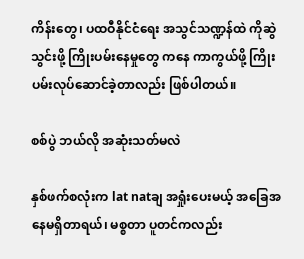ကိန်းတွေ၊ ပထဝီနိုင်ငံရေး အသွင်သဏ္ဍန်ထဲ ကိုဆွဲသွင်းဖို့ ကြိုးပမ်းနေမှုတွေ ကနေ ကာကွယ်ဖို့ ကြိုးပမ်းလုပ်ဆောင်ခဲ့တာလည်း ဖြစ်ပါတယ်။

စစ်ပွဲ ဘယ်လို အဆုံးသတ်မလဲ

နှစ်ဖက်စလုံးက lat natချ အရှုံးပေးမယ့် အခြေအနေမရှိတာရယ်၊ မစ္စတာ ပူတင်ကလည်း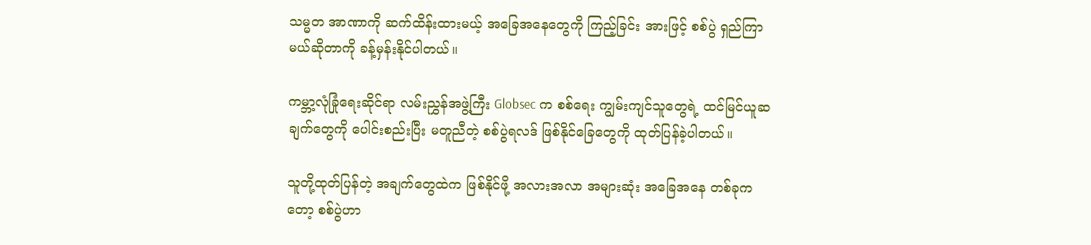သမ္မတ အာဏာကို ဆက်ထိန်းထားမယ့် အခြေအနေတွေကို ကြည့်ခြင်း အားဖြင့် စစ်ပွဲ ရှည်ကြာမယ်ဆိုတာကို ခန့်မှန်းနိုင်ပါတယ်။

ကမ္ဘာ့လုံခြုံရေးဆိုင်ရာ လမ်းညွှန်အဖွဲ့ကြီး Globsec က စစ်ရေး ကျွမ်းကျင်သူတွေရဲ့ ထင်မြင်ယူဆ ချက်တွေကို ပေါင်းစည်းပြီး မတူညီတဲ့ စစ်ပွဲရလဒ် ဖြစ်နိုင်ခြေတွေကို ထုတ်ပြန်ခဲ့ပါတယ်။

သူတို့ထုတ်ပြန်တဲ့ အချက်တွေထဲက ဖြစ်နိုင်ဖို့ အလားအလာ အများဆုံး အခြေအနေ တစ်ခုကတော့ စစ်ပွဲဟာ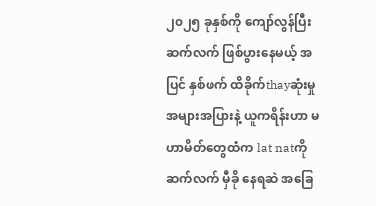၂၀၂၅ ခုနှစ်ကို ကျော်လွန်ပြီး ဆက်လက် ဖြစ်ပွားနေမယ့် အပြင် နှစ်ဖက် ထိခိုက်thayဆုံးမှု အများအပြားနဲ့ ယူကရိန်းဟာ မဟာမိတ်တွေထံက lat natကို ဆက်လက် မှီခို နေရဆဲ အခြေ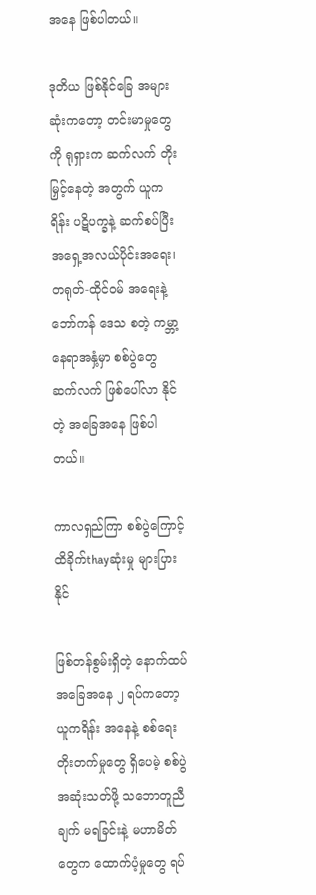အနေ ဖြစ်ပါတယ်။

ဒုတိယ ဖြစ်နိုင်ခြေ အများဆုံးကတော့ တင်းမာမှုတွေကို ရုရှားက ဆက်လက် တိုးမြှင့်နေတဲ့ အတွက် ယူကရိန်း ပဋိပက္ခနဲ့ ဆက်စပ်ပြီး အရှေ့အလယ်ပိုင်းအရေး၊ တရုတ်-ထိုင်ဝမ် အရေးနဲ့ ဘော်ကန် ဒေသ စတဲ့ ကမ္ဘာ့နေရာအနှံ့မှာ စစ်ပွဲတွေ ဆက်လက် ဖြစ်ပေါ်လာ နိုင်တဲ့ အခြေအနေ ဖြစ်ပါတယ်။

ကာလရှည်ကြာ စစ်ပွဲကြောင့် ထိခိုက်thayဆုံးမှု များပြားနိုင်

ဖြစ်တန်စွမ်းရှိတဲ့ နောက်ထပ် အခြေအနေ ၂ ရပ်ကတော့ ယူကရိန်း အနေနဲ့ စစ်ရေး တိုးတက်မှုတွေ ရှိပေမဲ့ စစ်ပွဲ အဆုံးသတ်ဖို့ သဘောတူညီချက် မရခြင်းနဲ့ မဟာမိတ်တွေက ထောက်ပံ့မှုတွေ ရပ်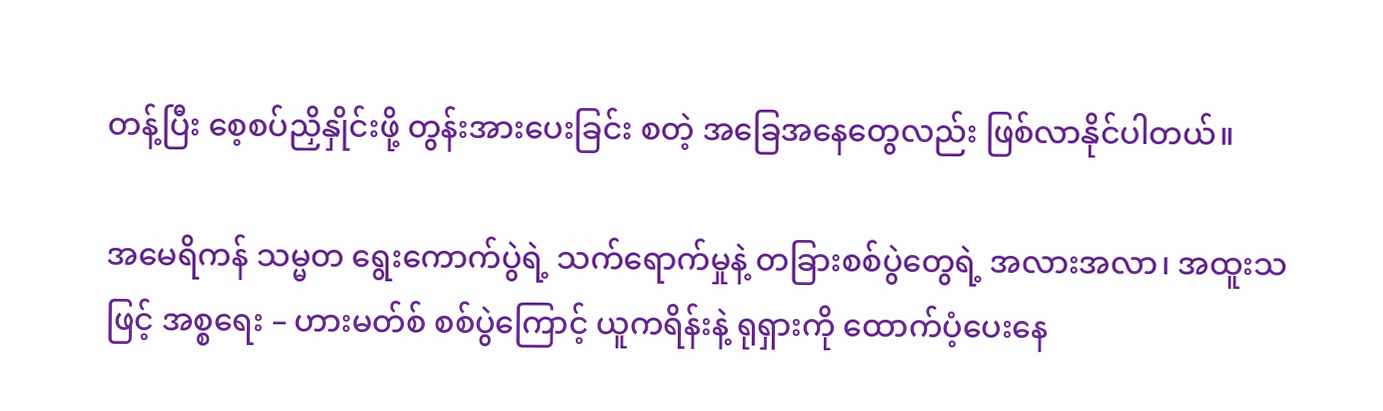တန့်ပြီး စေ့စပ်ညှိနှိုင်းဖို့ တွန်းအားပေးခြင်း စတဲ့ အခြေအနေတွေလည်း ဖြစ်လာနိုင်ပါတယ်။

အမေရိကန် သမ္မတ ရွေးကောက်ပွဲရဲ့ သက်ရောက်မှုနဲ့ တခြားစစ်ပွဲတွေရဲ့ အလားအလာ၊ အထူးသဖြင့် အစ္စရေး – ဟားမတ်စ် စစ်ပွဲကြောင့် ယူကရိန်းနဲ့ ရုရှားကို ထောက်ပံ့ပေးနေ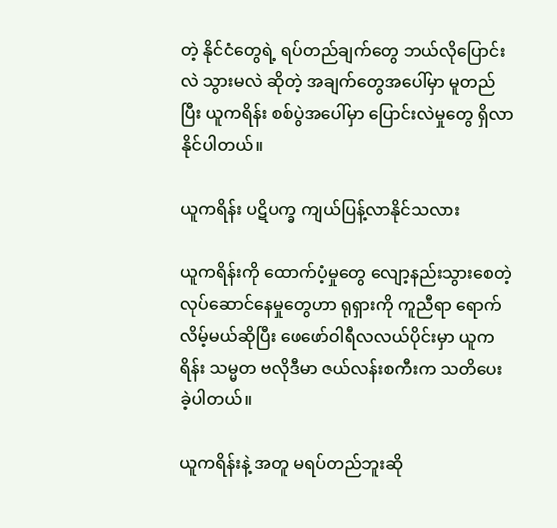တဲ့ နိုင်ငံတွေရဲ့ ရပ်တည်ချက်တွေ ဘယ်လိုပြောင်းလဲ သွားမလဲ ဆိုတဲ့ အချက်တွေအပေါ်မှာ မူတည်ပြီး ယူကရိန်း စစ်ပွဲအပေါ်မှာ ပြောင်းလဲမှုတွေ ရှိလာနိုင်ပါတယ်။

ယူကရိန်း ပဋိပက္ခ ကျယ်ပြန့်လာနိုင်သလား

ယူကရိန်းကို ထောက်ပံ့မှုတွေ လျော့နည်းသွားစေတဲ့ လုပ်ဆောင်နေမှုတွေဟာ ရုရှားကို ကူညီရာ ရောက်လိမ့်မယ်ဆိုပြီး ဖေဖော်ဝါရီလလယ်ပိုင်းမှာ ယူကရိန်း သမ္မတ ဗလိုဒီမာ ဇယ်လန်းစကီးက သတိပေးခဲ့ပါတယ်။

ယူကရိန်းနဲ့ အတူ မရပ်တည်ဘူးဆို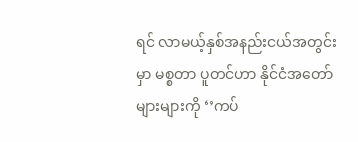ရင် လာမယ့်နှစ်အနည်းငယ်အတွင်းမှာ မစ္စတာ ပူတင်ဟာ နိုင်ငံအတော်များများကို ‘’ကပ်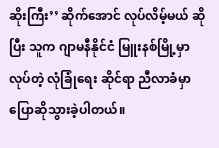ဆိုးကြီး’’ ဆိုက်အောင် လုပ်လိမ့်မယ် ဆိုပြီး သူက ဂျာမနီနိုင်ငံ မြူးနစ်မြို့မှာ လုပ်တဲ့ လုံခြုံရေး ဆိုင်ရာ ညီလာခံမှာ ပြောဆိုသွားခဲ့ပါတယ်။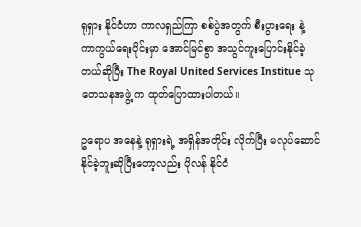ရုရှား နိုင်ငံဟာ ကာလရှည်ကြာ စစ်ပွဲအတွက် စီးပွားရေး နဲ့ ကာကွယ်ရေးပိုင်းမှာ အောင်မြင်စွာ အသွင်ကူးပြောင်းနိုင်ခဲ့တယ်ဆိုပြီး The Royal United Services Institue သုတေသနအဖွဲ့ က ထုတ်ပြောထားပါတယ်။

ဥရောပ အနေနဲ့ ရုရှားရဲ့ အရှိန်အတိုင်း လိုက်ပြီး မလုပ်ဆောင်နိုင်ခဲ့ဘူးဆိုပြီးတော့လည်း ပိုလန် နိုင်ငံ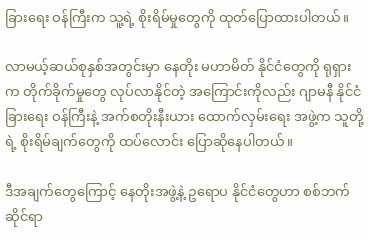ခြားရေး ဝန်ကြီးက သူ့ရဲ့ စိုးရိမ်မှုတွေကို ထုတ်ပြောထားပါတယ်။

လာမယ့်ဆယ်စုနှစ်အတွင်းမှာ နေတိုး မဟာမိတ် နိုင်ငံတွေကို ရုရှားက တိုက်ခိုက်မှုတွေ လုပ်လာနိုင်တဲ့ အကြောင်းကိုလည်း ဂျာမနီ နိုင်ငံခြားရေး ဝန်ကြီးနဲ့ အက်စတိုးနီးယား ထောက်လှမ်းရေး အဖွဲ့က သူတို့ရဲ့ စိုးရိမ်ချက်တွေကို ထပ်လောင်း ပြောဆိုနေပါတယ်။

ဒီအချက်တွေကြောင့် နေတိုးအဖွဲ့နဲ့ ဥရောပ နိုင်ငံတွေဟာ စစ်ဘက်ဆိုင်ရာ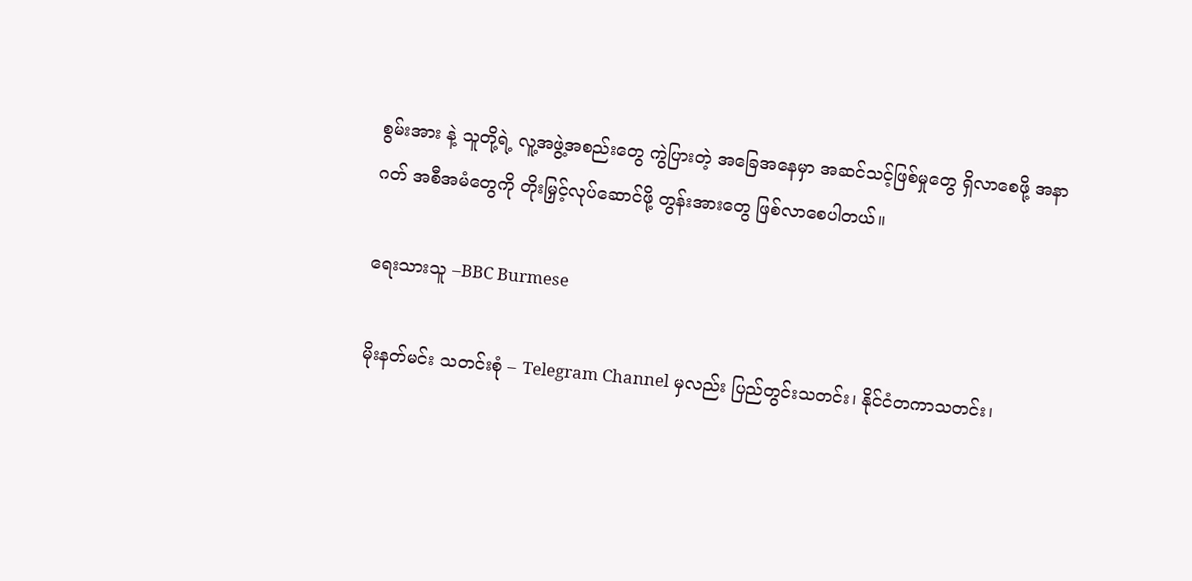စွမ်းအား နဲ့ သူတို့ရဲ့ လူ့အဖွဲ့အစည်းတွေ ကွဲပြားတဲ့ အခြေအနေမှာ အဆင်သင့်ဖြစ်မှုတွေ ရှိလာစေဖို့ အနာဂတ် အစီအမံတွေကို တိုးမြှင့်လုပ်ဆောင်ဖို့ တွန်းအားတွေ ဖြစ်လာစေပါတယ်။

ရေးသားသူ –BBC Burmese

မိုးနတ်မင်း သတင်းစုံ – Telegram Channel မှလည်း ပြည်တွင်းသတင်း၊ နိုင်ငံတကာသတင်း၊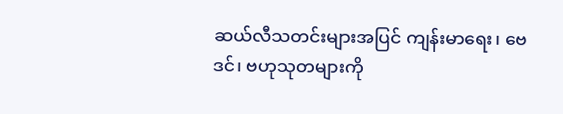ဆယ်လီသတင်းများအပြင် ကျန်းမာရေး၊ ဗေဒင်၊ ဗဟုသုတများကို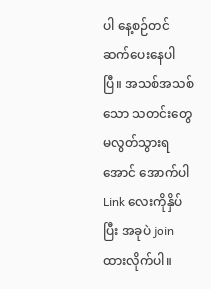ပါ နေ့စဉ်တင်ဆက်ပေးနေပါပြီ။ အသစ်အသစ်သော သတင်းတွေမလွတ်သွားရအောင် အောက်ပါ Link လေးကိုနှိပ်ပြီး အခုပဲ join ထားလိုက်ပါ။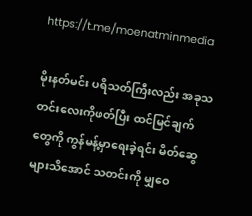https://t.me/moenatminmedia

မိုးနတ်မင်း ပရိသတ်ကြီးလည်း အခုသတင်းလေးကိုဖတ်ပြီး ထင်မြင်ချက်တွေကို ကွန်မန့်မှာရေးခဲ့ရင်း မိတ်ဆွေများသိအောင် သတင်းကို မျှဝေ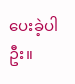ပေးခဲ့ပါဦး။